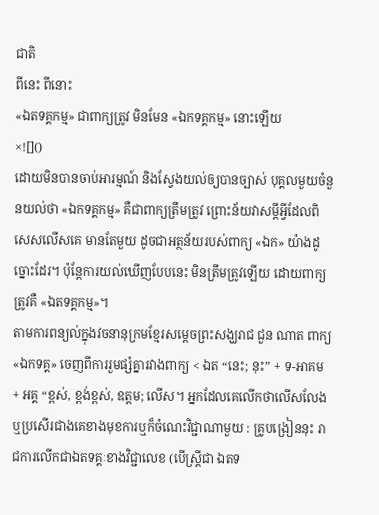ជាតិ
ពីនេះ ពីនោះ
«ឯតទគ្គកម្ម» ជាពាក្យត្រូវ មិនមែន «ឯកទគ្គកម្ម» នោះឡើយ
×![]()
ដោយមិនបានចាប់អារម្មណ៍ និងស្វែងយល់ឲ្យបានច្បាស់ បុគ្គលមួយចំនួនយល់ថា «ឯកទគ្គកម្ម» គឺជាពាក្យត្រឹមត្រូវ ព្រោះន័យវាសម្តីអ្វីដែលពិសេសលើសគេ មានតែមួយ ដូចជាអត្ថន័យរបស់ពាក្យ «ឯក» យ៉ាងដូច្នោះដែរ។ ប៉ុន្តែការយល់ឃើញបែបនេះ មិនត្រឹមត្រូវឡើយ ដោយពាក្យត្រូវគឺ «ឯតទគ្គកម្ម»។
តាមការពន្យល់ក្នុងវចនានុក្រមខ្មែរសម្តេចព្រះសង្ឃរាជ ជួន ណាត ពាក្យ «ឯកទគ្គ» ចេញពីការរួមផ្សំគ្នារវាងពាក្យ < ឯត “នេះ; នុះ” + ទ-អាគម + អគ្គ “ខ្ពស់, ខ្ពង់ខ្ពស់, ឧត្ដម; លើស។ អ្នកដែលគេលើកថាលើសលែងឬប្រសើរជាងគេខាងមុខការឬក៏ចំណេះវិជ្ជាណាមួយ : គ្រូបង្រៀននុះ រាជការលើកជាឯតទគ្គៈខាងវិជ្ជាលេខ (បើស្ត្រីជា ឯតទ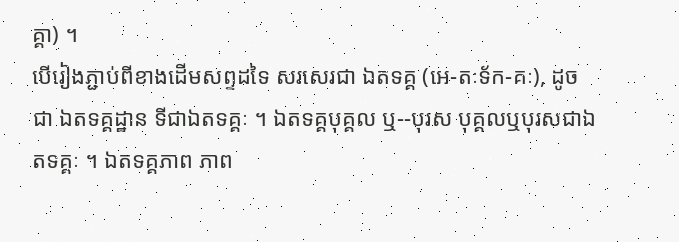គ្គា) ។
បើរៀងភ្ជាប់ពីខាងដើមសព្ទដទៃ សរសេរជា ឯតទគ្គ (អេ-តៈទ័ក-គៈ), ដូចជា ឯតទគ្គដ្ឋាន ទីជាឯតទគ្គៈ ។ ឯតទគ្គបុគ្គល ឬ--បុរស បុគ្គលឬបុរសជាឯតទគ្គៈ ។ ឯតទគ្គភាព ភាព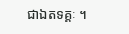ជាឯតទគ្គៈ ។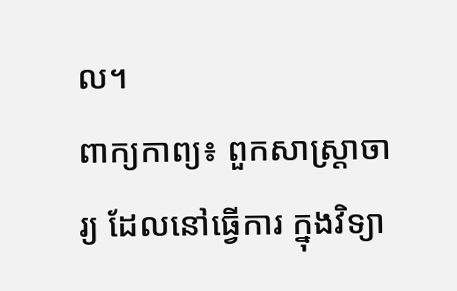ល។
ពាក្យកាព្យ៖ ពួកសាស្រ្តាចារ្យ ដែលនៅធ្វើការ ក្នុងវិទ្យា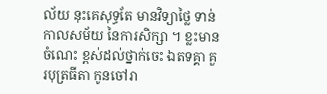ល័យ នុះគេសុទ្ធតែ មានវិទ្យាថ្លៃ ទាន់កាលសម័យ នៃការសិក្សា ។ ខ្លះមានចំណេះ ខ្ពស់ដល់ថ្នាក់ចេះ ឯតទគ្គា គួរបុត្រធីតា កូនចៅរា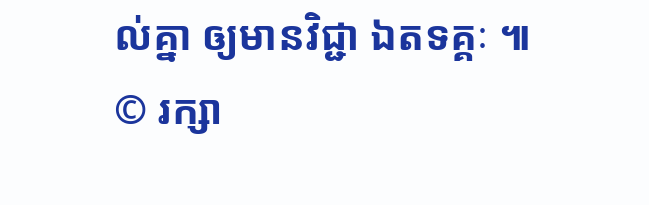ល់គ្នា ឲ្យមានវិជ្ជា ឯតទគ្គៈ ៕
© រក្សា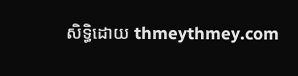សិទ្ធិដោយ thmeythmey.com